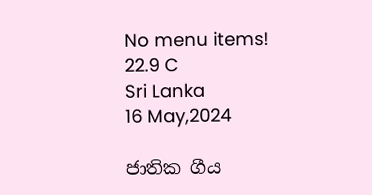No menu items!
22.9 C
Sri Lanka
16 May,2024

ජාතික ගීය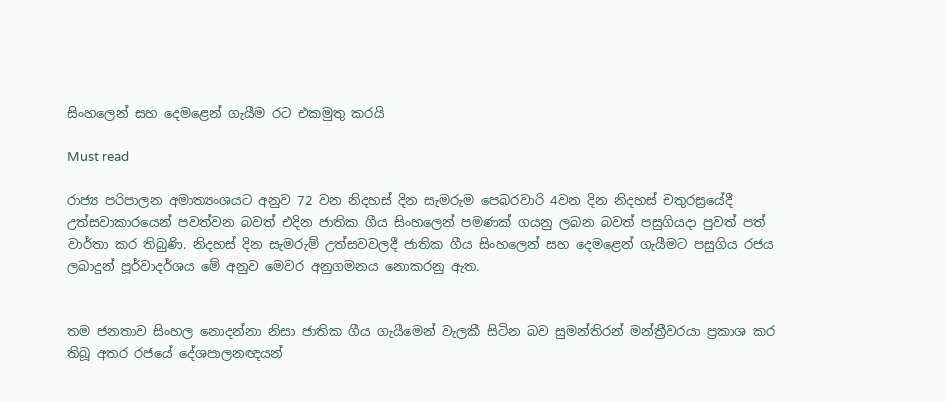සිංහලෙන් සහ දෙමළෙන් ගැයීම රට එකමුතු කරයි

Must read

රාජ්‍ය පරිපාලන අමාත්‍යංශයට අනුව 72 වන නිදහස් දින සැමරුම පෙබරවාරි 4වන දින නිදහස් චතුරස්‍රයේදී උත්සවාකාරයෙන් පවත්වන බවත් එදින ජාතික ගීය සිංහලෙන් පමණක් ගයනු ලබන බවත් පසුගියදා පුවත් පත් වාර්තා කර තිබුණි. නිදහස් දින සැමරුම් උත්සවවලදී ජාතික ගීය සිංහලෙන් සහ දෙමළෙන් ගැයීමට පසුගිය රජය ලබාදුන් පූර්වාදර්ශය මේ අනුව මෙවර අනුගමනය නොකරනු ඇත.


තම ජනතාව සිංහල නොදන්නා නිසා ජාතික ගීය ගැයීමෙන් වැලකී සිටින බව සුමන්තිරන් මන්ත්‍රීවරයා ප්‍රකාශ කර තිබූ අතර රජයේ දේශපාලනඥයන්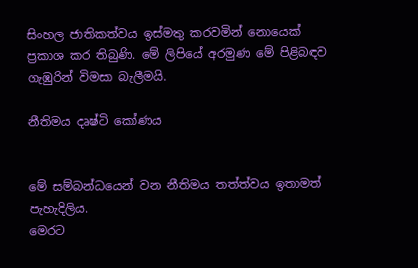සිංහල ජාතිකත්වය ඉස්මතු කරවමින් නොයෙක් ප්‍රකාශ කර තිබුණි. මේ ලිපියේ අරමුණ මේ පිළිබඳව ගැඹුරින් විමසා බැලීමයි.

නීතිමය දෘෂ්ටි කෝණය


මේ සම්බන්ධයෙන් වන නීතිමය තත්ත්වය ඉතාමත් පැහැදිලිය.
මෙරට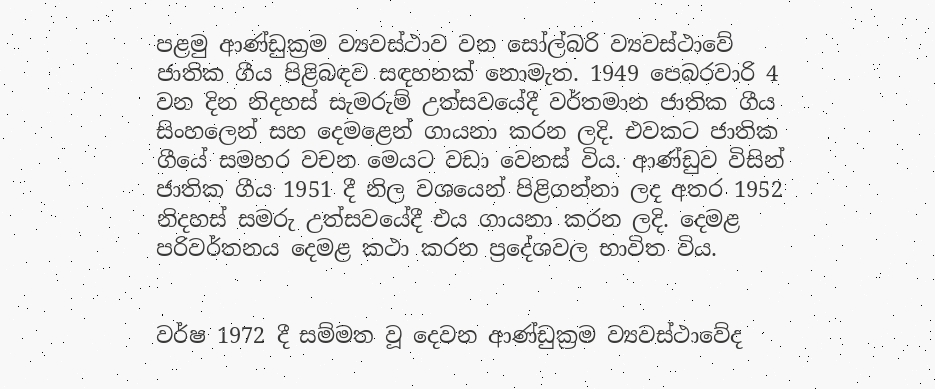පළමු ආණ්ඩුක්‍රම ව්‍යවස්ථාව වන සෝල්බරි ව්‍යවස්ථාවේ ජාතික ගීය පිළිබඳව සඳහනක් නොමැත. 1949 පෙබරවාරි 4 වන දින නිදහස් සැමරුම් උත්සවයේදී වර්තමාන ජාතික ගීය සිංහලෙන් සහ දෙමළෙන් ගායනා කරන ලදි. එවකට ජාතික ගීයේ සමහර වචන මෙයට වඩා වෙනස් විය. ආණ්ඩුව විසින් ජාතික ගීය 1951 දී නිල වශයෙන් පිළිගන්නා ලද අතර 1952 නිදහස් සමරු උත්සවයේදී එය ගායනා කරන ලදි. දෙමළ පරිවර්තනය දෙමළ කථා කරන ප්‍රදේශවල භාවිත විය.


වර්ෂ 1972 දී සම්මත වූ දෙවන ආණ්ඩුක්‍රම ව්‍යවස්ථාවේද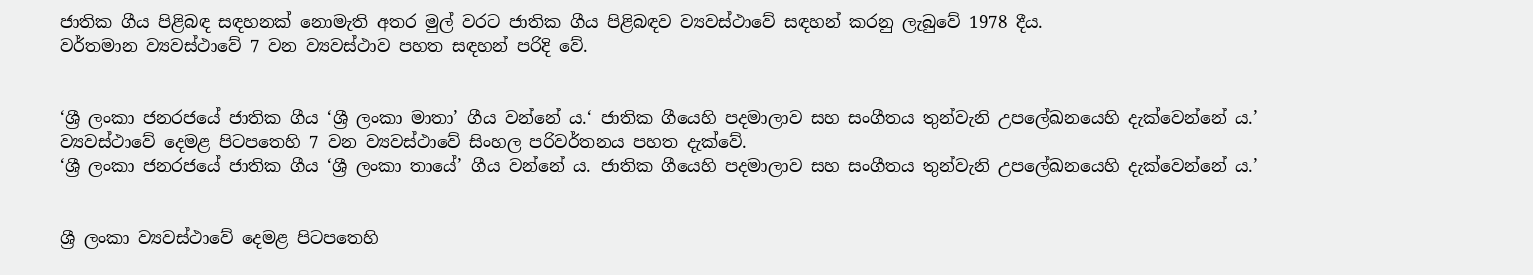ජාතික ගීය පිළිබඳ සඳහනක් නොමැති අතර මුල් වරට ජාතික ගීය පිළිබඳව ව්‍යවස්ථාවේ සඳහන් කරනු ලැබුවේ 1978 දීය.
වර්තමාන ව්‍යවස්ථාවේ 7 වන ව්‍යවස්ථාව පහත සඳහන් පරිදි වේ.


‘ශ්‍රී ලංකා ජනරජයේ ජාතික ගීය ‘ශ්‍රී ලංකා මාතා’ ගීය වන්නේ ය.‘ ජාතික ගීයෙහි පදමාලාව සහ සංගීතය තුන්වැනි උපලේඛනයෙහි දැක්වෙන්නේ ය.’
ව්‍යවස්ථාවේ දෙමළ පිටපතෙහි 7 වන ව්‍යවස්ථාවේ සිංහල පරිවර්තනය පහත දැක්වේ.
‘ශ්‍රී ලංකා ජනරජයේ ජාතික ගීය ‘ශ්‍රී ලංකා තායේ’ ගීය වන්නේ ය. ජාතික ගීයෙහි පදමාලාව සහ සංගීතය තුන්වැනි උපලේඛනයෙහි දැක්වෙන්නේ ය.’


ශ්‍රී ලංකා ව්‍යවස්ථාවේ දෙමළ පිටපතෙහි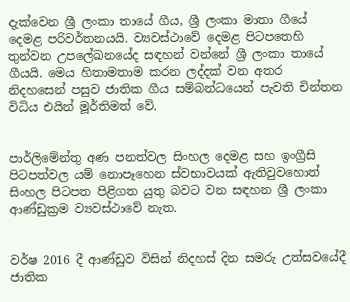දැක්වෙන ශ්‍රී ලංකා තායේ ගීය, ශ්‍රී ලංකා මාතා ගීයේ දෙමළ පරිවර්තනයයි. ව්‍යවස්ථාවේ දෙමළ පිටපතෙහි තුන්වන උපලේඛනයේද සඳහන් වන්නේ ශ්‍රී ලංකා තායේ ගීයයි. මෙය හිතාමතාම කරන ලද්දක් වන අතර නිදහසෙන් පසුව ජාතික ගීය සම්බන්ධයෙන් පැවති චින්තන විධිය එයින් මූර්තිමත් වේ.


පාර්ලිමේන්තු අණ පනත්වල සිංහල දෙමළ සහ ඉංග්‍රීසි පිටපත්වල යම් නොපෑහෙන ස්වභාවයක් ඇතිවුවහොත් සිංහල පිටපත පිළිගත යුතු බවට වන සඳහන ශ්‍රී ලංකා ආණ්ඩුක්‍රම ව්‍යවස්ථාවේ නැත.


වර්ෂ 2016 දී ආණ්ඩුව විසින් නිදහස් දින සමරු උත්සවයේදී ජාතික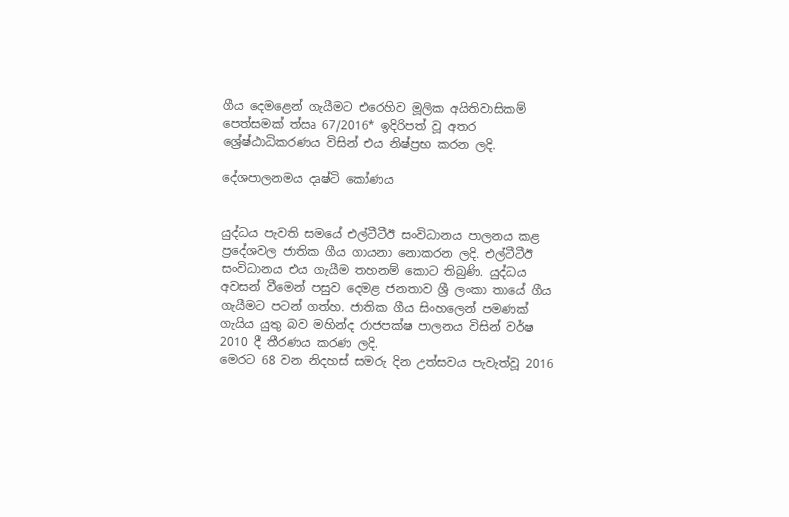ගීය දෙමළෙන් ගැයීමට එරෙහිව මූලික අයිතිවාසිකම් පෙත්සමක් ත්‍ඍ 67/2016* ඉදිරිපත් වූ අතර ශ්‍රේෂ්ඨාධිකරණය විසින් එය නිෂ්ප්‍රභ කරන ලදි.

දේශපාලනමය දෘෂ්ටි කෝණය


යුද්ධය පැවති සමයේ එල්ටීටීඊ සංවිධානය පාලනය කළ ප්‍රදේශවල ජාතික ගීය ගායනා නොකරන ලදි. එල්ටීටීඊ සංවිධානය එය ගැයීම තහනම් කොට තිබුණි. යුද්ධය අවසන් වීමෙන් පසුව දෙමළ ජනතාව ශ්‍රී ලංකා තායේ ගීය ගැයීමට පටන් ගත්හ. ජාතික ගීය සිංහලෙන් පමණක් ගැයිය යුතු බව මහින්ද රාජපක්ෂ පාලනය විසින් වර්ෂ 2010 දී තීරණය කරණ ලදි.
මෙරට 68 වන නිදහස් සමරු දින උත්සවය පැවැත්වූ 2016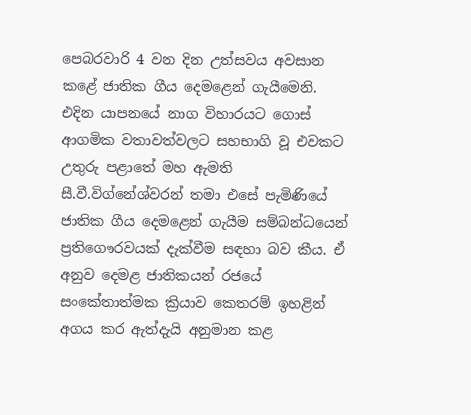පෙබරවාරි 4 වන දින උත්සවය අවසාන කළේ ජාතික ගීය දෙමළෙන් ගැයීමෙනි. එදින යාපනයේ නාග විහාරයට ගොස් ආගමික වතාවත්වලට සහභාගි වූ එවකට උතුරු පළාතේ මහ ඇමති සී.වී.විග්නේශ්වරන් තමා එසේ පැමිණියේ ජාතික ගීය දෙමළෙන් ගැයීම සම්බන්ධයෙන් ප්‍රතිගෞරවයක් දැක්වීම සඳහා බව කීය. ඒ අනුව දෙමළ ජාතිකයන් රජයේ සංකේතාත්මක ක්‍රියාව කෙතරම් ඉහළින් අගය කර ඇත්දැයි අනුමාන කළ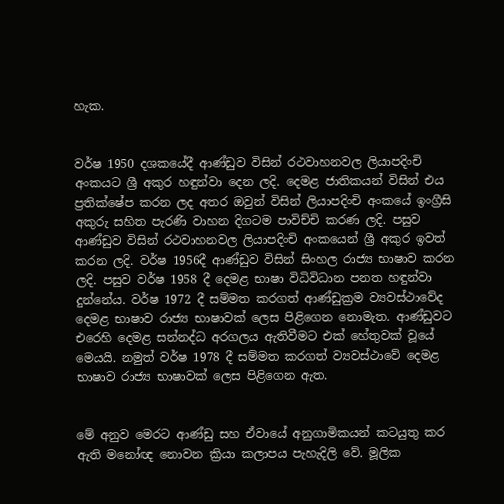හැක.


වර්ෂ 1950 දශකයේදී ආණ්ඩුව විසින් රථවාහනවල ලියාපදිංචි අංකයට ශ්‍රී අකුර හඳුන්වා දෙන ලදි. දෙමළ ජාතිකයන් විසින් එය ප්‍රතික්ෂේප කරන ලද අතර ඔවුන් විසින් ලියාපදිංචි අංකයේ ඉංග්‍රීසි අකුරු සහිත පැරණි වාහන දිගටම පාවිච්චි කරණ ලදි. පසුව ආණ්ඩුව විසින් රථවාහනවල ලියාපදිංචි අංකයෙන් ශ්‍රී අකුර ඉවත් කරන ලදි. වර්ෂ 1956දී ආණ්ඩුව විසින් සිංහල රාජ්‍ය භාෂාව කරන ලදි. පසුව වර්ෂ 1958 දී දෙමළ භාෂා විධිවිධාන පනත හඳුන්වා දුන්නේය. වර්ෂ 1972 දී සම්මත කරගත් ආණ්ඩුක්‍රම ව්‍යවස්ථාවේද දෙමළ භාෂාව රාජ්‍ය භාෂාවක් ලෙස පිළිගෙන නොමැත. ආණ්ඩුවට එරෙහි දෙමළ සන්නද්ධ අරගලය ඇතිවීමට එක් හේතුවක් වූයේ මෙයයි. නමුත් වර්ෂ 1978 දී සම්මත කරගත් ව්‍යවස්ථාවේ දෙමළ භාෂාව රාජ්‍ය භාෂාවක් ලෙස පිළිගෙන ඇත.


මේ අනුව මෙරට ආණ්ඩු සහ ඒවායේ අනුගාමිකයන් කටයුතු කර ඇති මනෝඥ නොවන ක්‍රියා කලාපය පැහැදිලි වේ. මූලික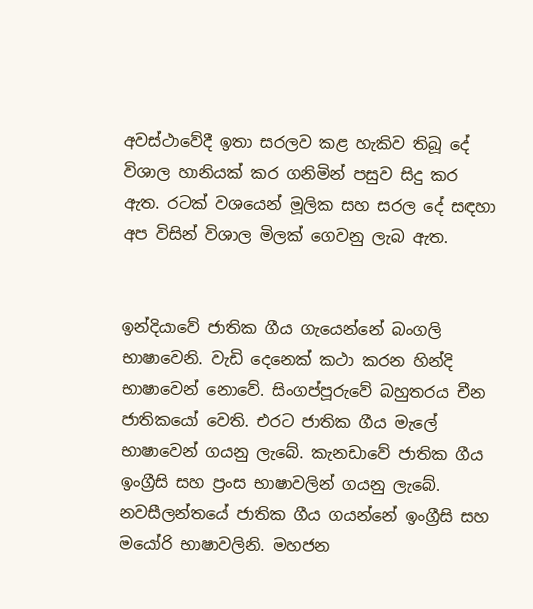අවස්ථාවේදී ඉතා සරලව කළ හැකිව තිබූ දේ විශාල හානියක් කර ගනිමින් පසුව සිදු කර ඇත. රටක් වශයෙන් මූලික සහ සරල දේ සඳහා අප විසින් විශාල මිලක් ගෙවනු ලැබ ඇත.


ඉන්දියාවේ ජාතික ගීය ගැයෙන්නේ බංගලි භාෂාවෙනි. වැඩි දෙනෙක් කථා කරන හින්දි භාෂාවෙන් නොවේ. සිංගප්පූරුවේ බහුතරය චීන ජාතිකයෝ වෙති. එරට ජාතික ගීය මැලේ භාෂාවෙන් ගයනු ලැබේ. කැනඩාවේ ජාතික ගීය ඉංග්‍රීසි සහ ප්‍රංස භාෂාවලින් ගයනු ලැබේ. නවසීලන්තයේ ජාතික ගීය ගයන්නේ ඉංග්‍රීසි සහ මයෝරි භාෂාවලිනි. මහජන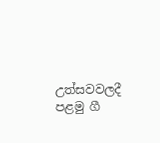උත්සවවලදී පළමු ගී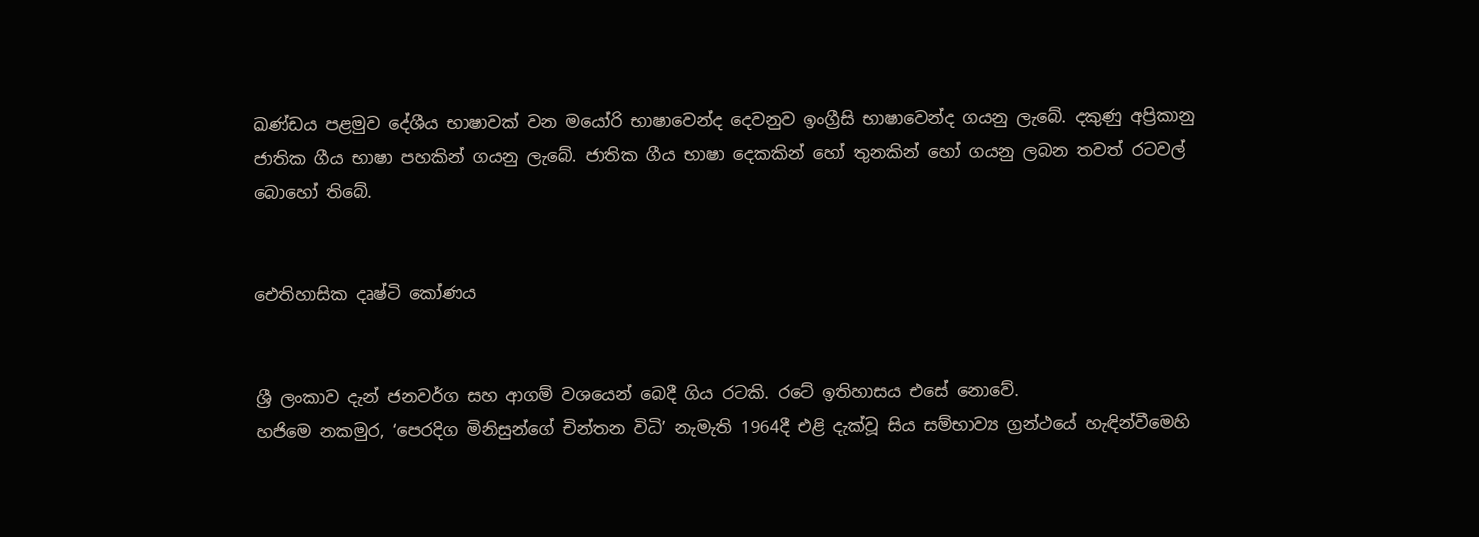ඛණ්ඩය පළමුව දේශීය භාෂාවක් වන මයෝරි භාෂාවෙන්ද දෙවනුව ඉංග්‍රීසි භාෂාවෙන්ද ගයනු ලැබේ. දකුණු අප්‍රිකානු ජාතික ගීය භාෂා පහකින් ගයනු ලැබේ. ජාතික ගීය භාෂා දෙකකින් හෝ තුනකින් හෝ ගයනු ලබන තවත් රටවල් බොහෝ තිබේ.


ඓතිහාසික දෘෂ්ටි කෝණය


ශ්‍රී ලංකාව දැන් ජනවර්ග සහ ආගම් වශයෙන් බෙදී ගිය රටකි. රටේ ඉතිහාසය එසේ නොවේ.
හජිමෙ නකමුර, ‘පෙරදිග මිනිසුන්ගේ චින්තන විධි’ නැමැති 1964දී එළි දැක්වූ සිය සම්භාව්‍ය ග්‍රන්ථයේ හැඳින්වීමෙහි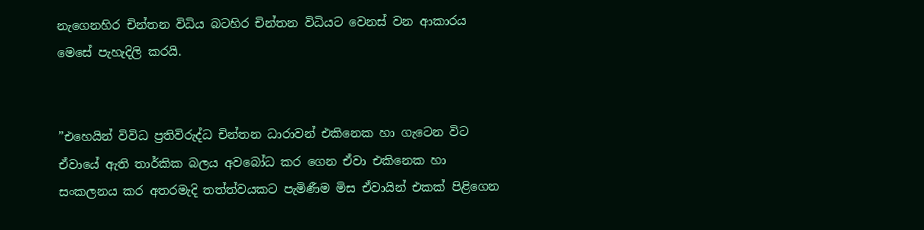නැගෙනහිර චින්තන විධිය බටහිර චින්තන විධියට වෙනස් වන ආකාරය මෙසේ පැහැදිලි කරයි.


”එහෙයින් විවිධ ප්‍රතිවිරුද්ධ චින්තන ධාරාවන් එකිනෙක හා ගැටෙන විට ඒවායේ ඇති තාර්කික බලය අවබෝධ කර ගෙන ඒවා එකිනෙක හා සංකලනය කර අතරමැදි තත්ත්වයකට පැමිණීම මිස ඒවායින් එකක් පිළිගෙන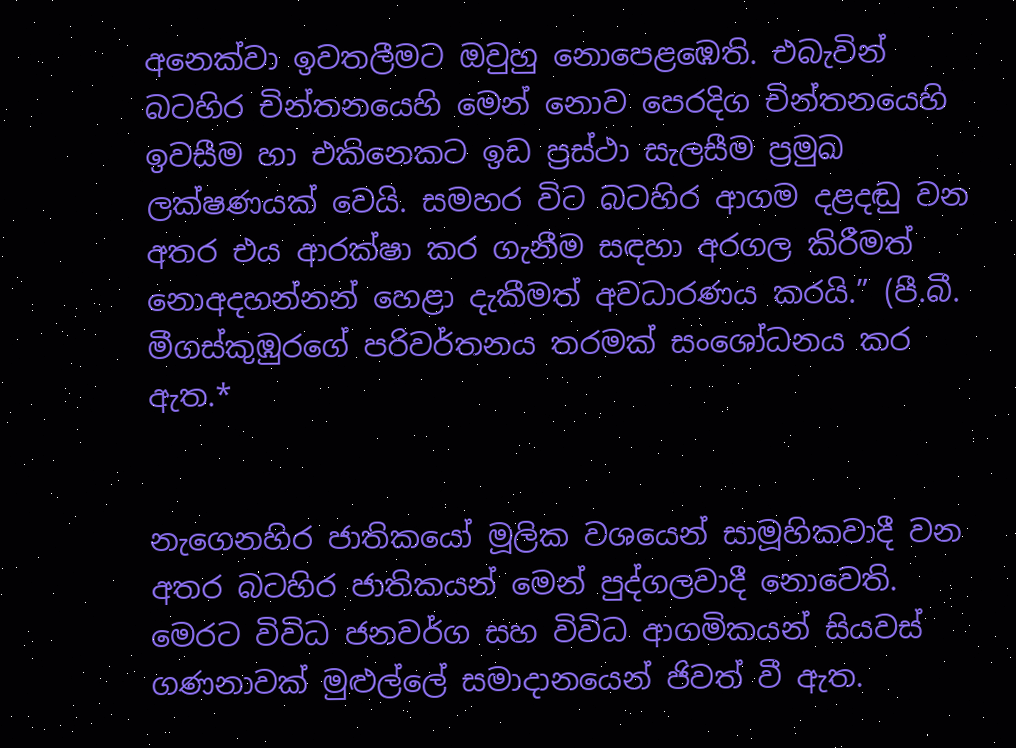අනෙක්වා ඉවතලීමට ඔවුහු නොපෙළඹෙති. එබැවින් බටහිර චින්තනයෙහි මෙන් නොව පෙරදිග චින්තනයෙහි ඉවසීම හා එකිනෙකට ඉඩ ප්‍රස්ථා සැලසීම ප්‍රමුඛ ලක්ෂණයක් වෙයි. සමහර විට බටහිර ආගම දළදඬු වන අතර එය ආරක්ෂා කර ගැනීම සඳහා අරගල කිරීමත් නොඅදහන්නන් හෙළා දැකීමත් අවධාරණය කරයි.” (පී.බී. මීගස්කුඹුරගේ පරිවර්තනය තරමක් සංශෝධනය කර ඇත.*


නැගෙනහිර ජාතිකයෝ මූලික වශයෙන් සාමූහිකවාදී වන අතර බටහිර ජාතිකයන් මෙන් පුද්ගලවාදී නොවෙති. මෙරට විවිධ ජනවර්ග සහ විවිධ ආගමිකයන් සියවස් ගණනාවක් මුළුල්ලේ සමාදානයෙන් ජිවත් වී ඇත.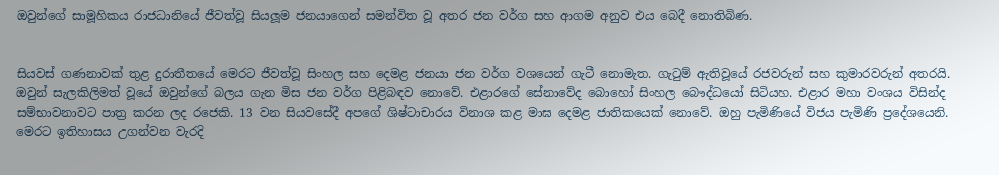ඔවුන්ගේ සාමූහිකය රාජධානියේ ජීවත්වූ සියලූම ජනයාගෙන් සමන්විත වූ අතර ජන වර්ග සහ ආගම අනුව එය බෙදී නොතිබිණ.


සියවස් ගණනාවක් තුළ දුරාතීතයේ මෙරට ජීවත්වූ සිංහල සහ දෙමළ ජනයා ජන වර්ග වශයෙන් ගැටී නොමැත. ගැටුම් ඇතිවූයේ රජවරුන් සහ කුමාරවරුන් අතරයි. ඔවුන් සැලකිලිමත් වූයේ ඔවුන්ගේ බලය ගැන මිස ජන වර්ග පිළිබඳව නොවේ. එළාරගේ සේනාවේද බොහෝ සිංහල බෞද්ධයෝ සිටියහ. එළාර මහා වංශය විසින්ද සම්භාවනාවට පාත්‍ර කරන ලද රජෙකි. 13 වන සියවසේදී අපගේ ශිෂ්ටාචාරය විනාශ කළ මාඝ දෙමළ ජාතිකයෙක් නොවේ. ඔහු පැමිණියේ විජය පැමිණි ප්‍රදේශයෙනි. මෙරට ඉතිහාසය උගන්වන වැරදි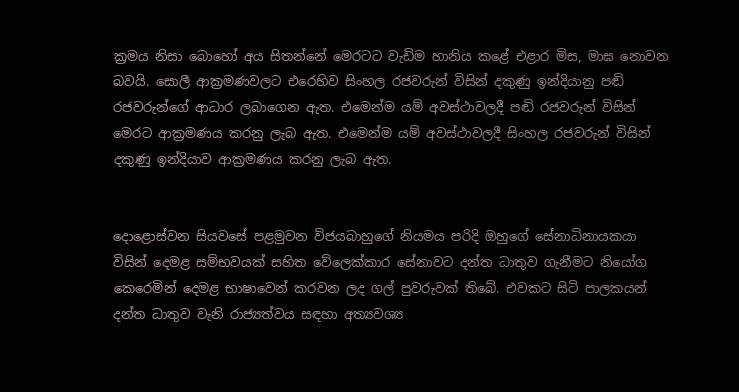ක්‍රමය නිසා බොහෝ අය සිතන්නේ මෙරටට වැඩිම හානිය කළේ එළාර මිස, මාඝ නොවන බවයි. සොලී ආක්‍රමණවලට එරෙහිව සිංහල රජවරුන් විසින් දකුණු ඉන්දියානු පඬි රජවරුන්ගේ ආධාර ලබාගෙන ඇත. එමෙන්ම යම් අවස්ථාවලදී පඬි රජවරුන් විසින් මෙරට ආක්‍රමණය කරනු ලැබ ඇත. එමෙන්ම යම් අවස්ථාවලදී සිංහල රජවරුන් විසින් දකුණු ඉන්දියාව ආක්‍රමණය කරනු ලැබ ඇත.


දොළොස්වන සියවසේ පළමුවන විජයබාහුගේ නියමය පරිදි ඔහුගේ සේනාධිනායකයා විසින් දෙමළ සම්භවයක් සහිත වේලෙක්කාර සේනාවට දන්ත ධාතුව ගැනීමට නියෝග කෙරෙමින් දෙමළ භාෂාවෙන් කරවන ලද ගල් පුවරුවක් තිබේ. එවකට සිටි පාලකයන් දන්ත ධාතුව වැනි රාජ්‍යත්වය සඳහා අත්‍යවශ්‍ය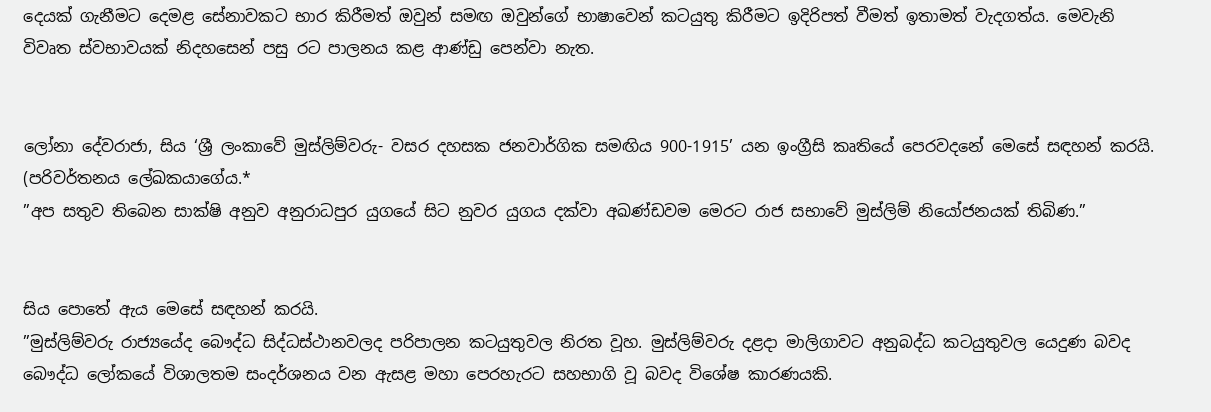දෙයක් ගැනීමට දෙමළ සේනාවකට භාර කිරීමත් ඔවුන් සමඟ ඔවුන්ගේ භාෂාවෙන් කටයුතු කිරීමට ඉදිරිපත් වීමත් ඉතාමත් වැදගත්ය. මෙවැනි විවෘත ස්වභාවයක් නිදහසෙන් පසු රට පාලනය කළ ආණ්ඩු පෙන්වා නැත.


ලෝනා දේවරාජා, සිය ‘ශ්‍රී ලංකාවේ මුස්ලිම්වරු- වසර දහසක ජනවාර්ගික සමඟිය 900-1915’ යන ඉංග්‍රීසි කෘතියේ පෙරවදනේ මෙසේ සඳහන් කරයි. (පරිවර්තනය ලේඛකයාගේය.*
”අප සතුව තිබෙන සාක්ෂි අනුව අනුරාධපුර යුගයේ සිට නුවර යුගය දක්වා අඛණ්ඩවම මෙරට රාජ සභාවේ මුස්ලිම් නියෝජනයක් තිබිණ.”


සිය පොතේ ඇය මෙසේ සඳහන් කරයි.
”මුස්ලිම්වරු රාජ්‍යයේද බෞද්ධ සිද්ධස්ථානවලද පරිපාලන කටයුතුවල නිරත වූහ. මුස්ලිම්වරු දළදා මාලිගාවට අනුබද්ධ කටයුතුවල යෙදුණ බවද බෞද්ධ ලෝකයේ විශාලතම සංදර්ශනය වන ඇසළ මහා පෙරහැරට සහභාගි වූ බවද විශේෂ කාරණයකි.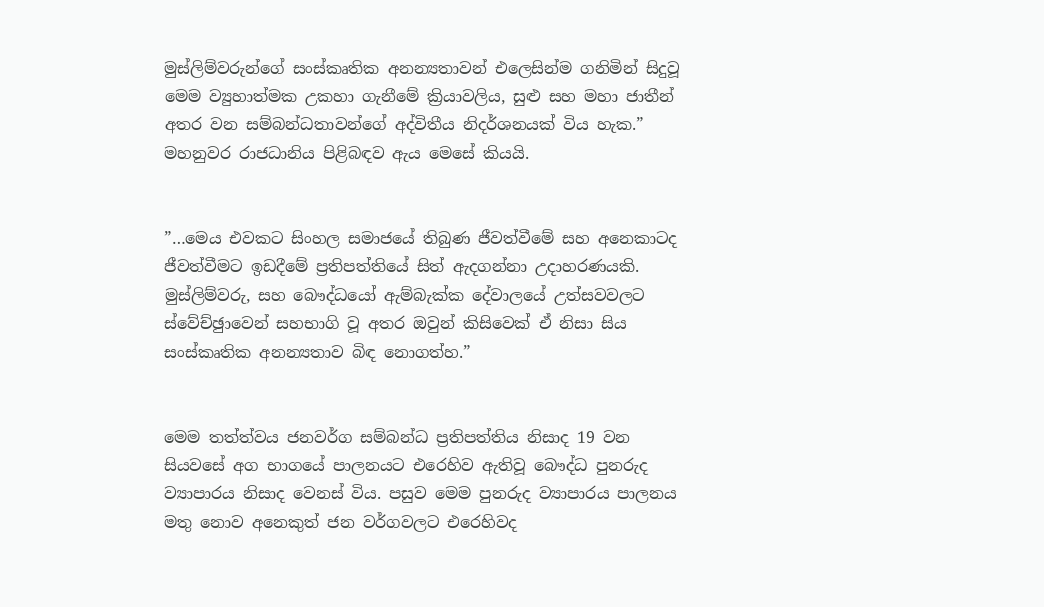මුස්ලිම්වරුන්ගේ සංස්කෘතික අනන්‍යතාවන් එලෙසින්ම ගනිමින් සිදුවූ මෙම ව්‍යුහාත්මක උකහා ගැනීමේ ක්‍රියාවලිය, සුළු සහ මහා ජාතීන් අතර වන සම්බන්ධතාවන්ගේ අද්විතීය නිදර්ශනයක් විය හැක.”
මහනුවර රාජධානිය පිළිබඳව ඇය මෙසේ කියයි.


”…මෙය එවකට සිංහල සමාජයේ තිබුණ ජීවත්වීමේ සහ අනෙකාටද ජීවත්වීමට ඉඩදීමේ ප්‍රතිපත්තියේ සිත් ඇදගන්නා උදාහරණයකි. මුස්ලිම්වරු, සහ බෞද්ධයෝ ඇම්බැක්ක දේවාලයේ උත්සවවලට ස්වේච්ඡුාවෙන් සහභාගි වූ අතර ඔවුන් කිසිවෙක් ඒ නිසා සිය සංස්කෘතික අනන්‍යතාව බිඳ නොගත්හ.”


මෙම තත්ත්වය ජනවර්ග සම්බන්ධ ප්‍රතිපත්තිය නිසාද 19 වන සියවසේ අග භාගයේ පාලනයට එරෙහිව ඇතිවූ බෞද්ධ පුනරුද ව්‍යාපාරය නිසාද වෙනස් විය. පසුව මෙම පුනරුද ව්‍යාපාරය පාලනය මතු නොව අනෙකුත් ජන වර්ගවලට එරෙහිවද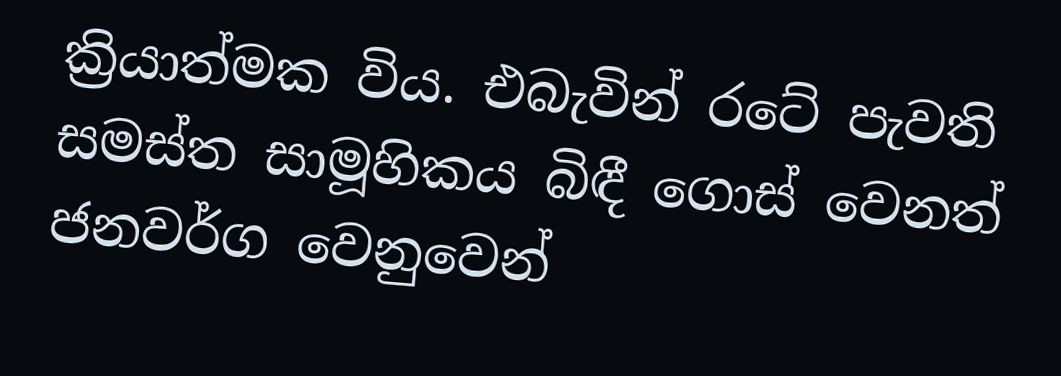ක්‍රියාත්මක විය. එබැවින් රටේ පැවති සමස්ත සාමූහිකය බිඳී ගොස් වෙනත් ජනවර්ග වෙනුවෙන්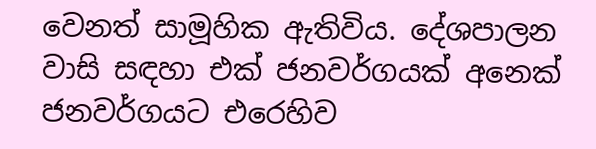වෙනත් සාමූහික ඇතිවිය. දේශපාලන වාසි සඳහා එක් ජනවර්ගයක් අනෙක් ජනවර්ගයට එරෙහිව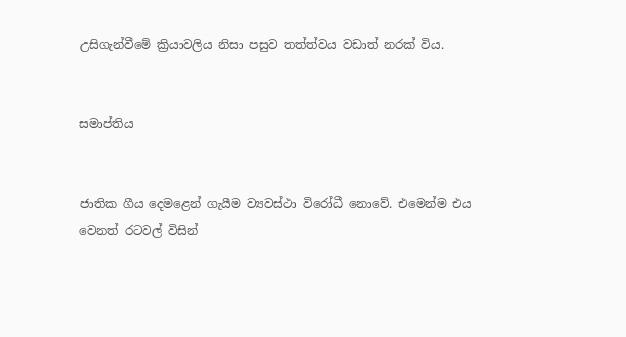උසිගැන්වීමේ ක්‍රියාවලිය නිසා පසුව තත්ත්වය වඩාත් නරක් විය.


සමාප්තිය


ජාතික ගීය දෙමළෙන් ගැයීම ව්‍යවස්ථා විරෝධී නොවේ. එමෙන්ම එය වෙනත් රටවල් විසින්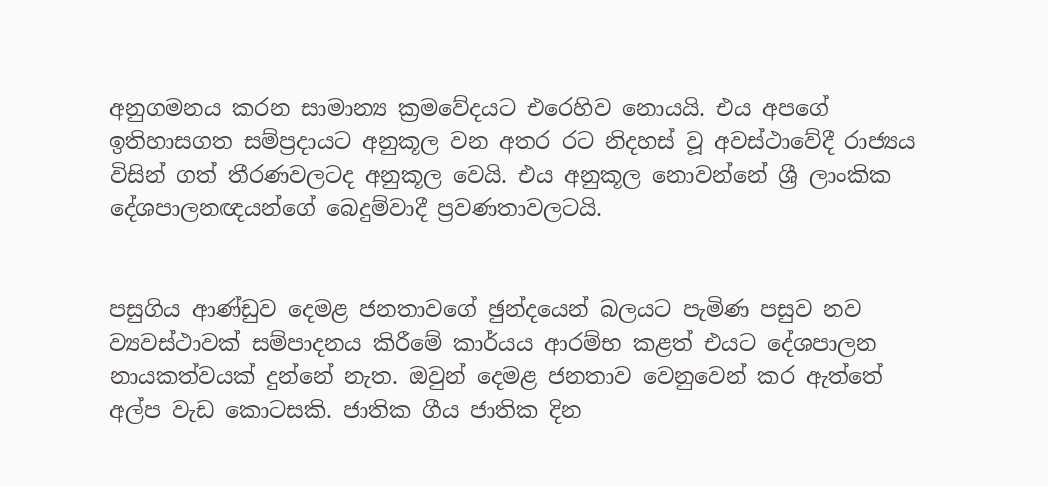අනුගමනය කරන සාමාන්‍ය ක්‍රමවේදයට එරෙහිව නොයයි. එය අපගේ ඉතිහාසගත සම්ප්‍රදායට අනුකූල වන අතර රට නිදහස් වූ අවස්ථාවේදී රාජ්‍යය විසින් ගත් තීරණවලටද අනුකූල වෙයි. එය අනුකූල නොවන්නේ ශ්‍රී ලාංකික දේශපාලනඥයන්ගේ බෙදුම්වාදී ප්‍රවණතාවලටයි.


පසුගිය ආණ්ඩුව දෙමළ ජනතාවගේ ඡුන්දයෙන් බලයට පැමිණ පසුව නව ව්‍යවස්ථාවක් සම්පාදනය කිරීමේ කාර්යය ආරම්භ කළත් එයට දේශපාලන නායකත්වයක් දුන්නේ නැත. ඔවුන් දෙමළ ජනතාව වෙනුවෙන් කර ඇත්තේ අල්ප වැඩ කොටසකි. ජාතික ගීය ජාතික දින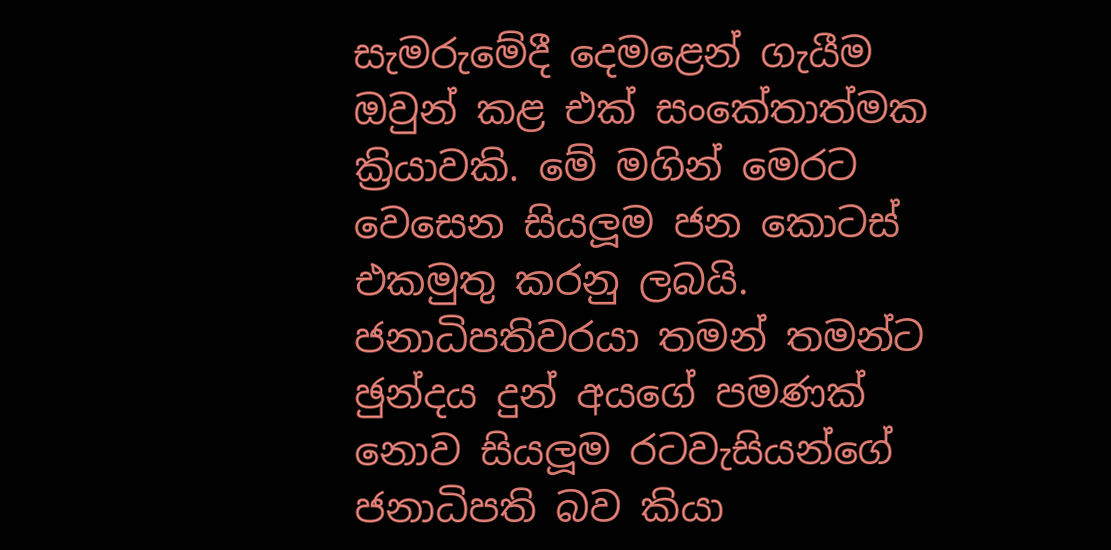සැමරුමේදී දෙමළෙන් ගැයීම ඔවුන් කළ එක් සංකේතාත්මක ක්‍රියාවකි. මේ මගින් මෙරට වෙසෙන සියලූම ජන කොටස් එකමුතු කරනු ලබයි. ජනාධිපතිවරයා තමන් තමන්ට ඡුන්දය දුන් අයගේ පමණක් නොව සියලූම රටවැසියන්ගේ ජනාධිපති බව කියා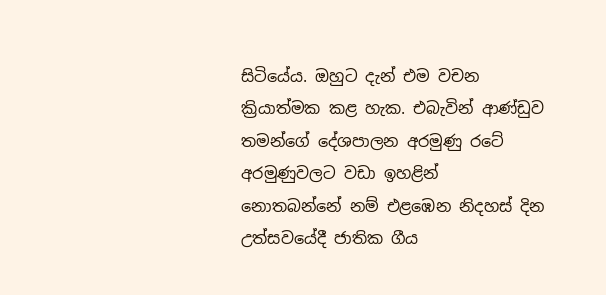සිටියේය. ඔහුට දැන් එම වචන ක්‍රියාත්මක කළ හැක. එබැවින් ආණ්ඩුව තමන්ගේ දේශපාලන අරමුණු රටේ අරමුණුවලට වඩා ඉහළින් නොතබන්නේ නම් එළඹෙන නිදහස් දින උත්සවයේදී ජාතික ගීය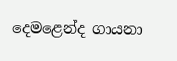දෙමළෙන්ද ගායනා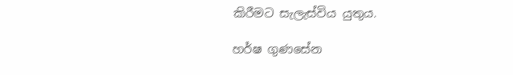කිරීමට සැලැස්විය යුතුය.

හර්ෂ ගුණසේන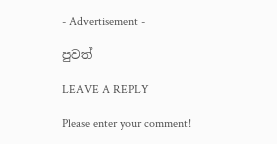- Advertisement -

පුවත්

LEAVE A REPLY

Please enter your comment!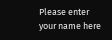Please enter your name here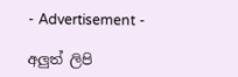- Advertisement -

අලුත් ලිපි